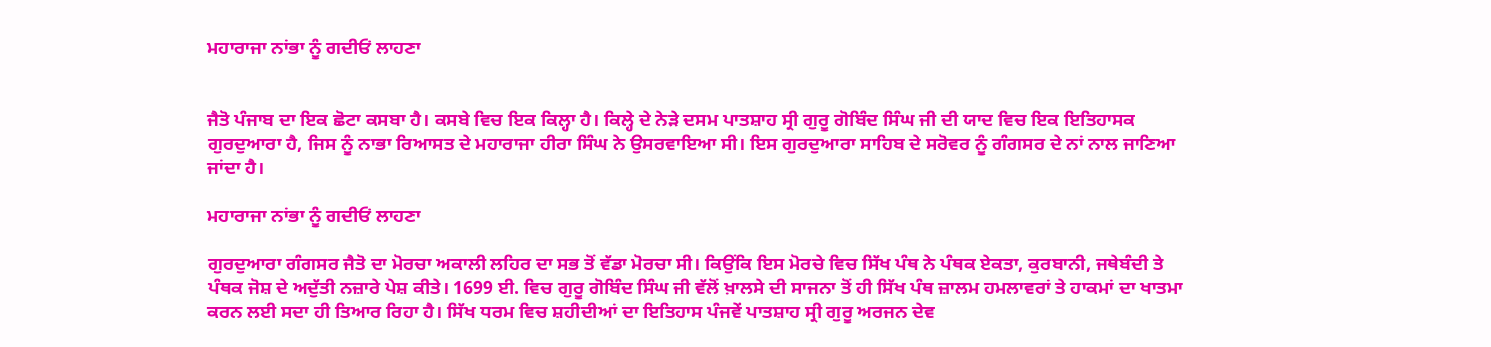ਮਹਾਰਾਜਾ ਨਾਂਭਾ ਨੂੰ ਗਦੀਓਂ ਲਾਹਣਾ


ਜੈਤੋ ਪੰਜਾਬ ਦਾ ਇਕ ਛੋਟਾ ਕਸਬਾ ਹੈ। ਕਸਬੇ ਵਿਚ ਇਕ ਕਿਲ੍ਹਾ ਹੈ। ਕਿਲ੍ਹੇ ਦੇ ਨੇੜੇ ਦਸਮ ਪਾਤਸ਼ਾਹ ਸ੍ਰੀ ਗੁਰੂ ਗੋਬਿੰਦ ਸਿੰਘ ਜੀ ਦੀ ਯਾਦ ਵਿਚ ਇਕ ਇਤਿਹਾਸਕ ਗੁਰਦੁਆਰਾ ਹੈ, ਜਿਸ ਨੂੰ ਨਾਭਾ ਰਿਆਸਤ ਦੇ ਮਹਾਰਾਜਾ ਹੀਰਾ ਸਿੰਘ ਨੇ ਉਸਰਵਾਇਆ ਸੀ। ਇਸ ਗੁਰਦੁਆਰਾ ਸਾਹਿਬ ਦੇ ਸਰੋਵਰ ਨੂੰ ਗੰਗਸਰ ਦੇ ਨਾਂ ਨਾਲ ਜਾਣਿਆ ਜਾਂਦਾ ਹੈ।

ਮਹਾਰਾਜਾ ਨਾਂਭਾ ਨੂੰ ਗਦੀਓਂ ਲਾਹਣਾ

ਗੁਰਦੁਆਰਾ ਗੰਗਸਰ ਜੈਤੋ ਦਾ ਮੋਰਚਾ ਅਕਾਲੀ ਲਹਿਰ ਦਾ ਸਭ ਤੋਂ ਵੱਡਾ ਮੋਰਚਾ ਸੀ। ਕਿਉਂਕਿ ਇਸ ਮੋਰਚੇ ਵਿਚ ਸਿੱਖ ਪੰਥ ਨੇ ਪੰਥਕ ਏਕਤਾ, ਕੁਰਬਾਨੀ, ਜਥੇਬੰਦੀ ਤੇ ਪੰਥਕ ਜੋਸ਼ ਦੇ ਅਦੁੱਤੀ ਨਜ਼ਾਰੇ ਪੇਸ਼ ਕੀਤੇ। 1699 ਈ. ਵਿਚ ਗੁਰੂ ਗੋਬਿੰਦ ਸਿੰਘ ਜੀ ਵੱਲੋਂ ਖ਼ਾਲਸੇ ਦੀ ਸਾਜਨਾ ਤੋਂ ਹੀ ਸਿੱਖ ਪੰਥ ਜ਼ਾਲਮ ਹਮਲਾਵਰਾਂ ਤੇ ਹਾਕਮਾਂ ਦਾ ਖਾਤਮਾ ਕਰਨ ਲਈ ਸਦਾ ਹੀ ਤਿਆਰ ਰਿਹਾ ਹੈ। ਸਿੱਖ ਧਰਮ ਵਿਚ ਸ਼ਹੀਦੀਆਂ ਦਾ ਇਤਿਹਾਸ ਪੰਜਵੇਂ ਪਾਤਸ਼ਾਹ ਸ੍ਰੀ ਗੁਰੂ ਅਰਜਨ ਦੇਵ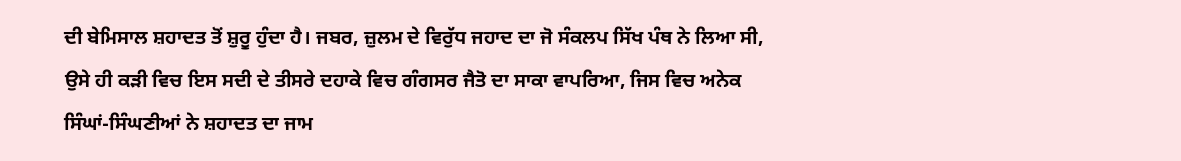ਦੀ ਬੇਮਿਸਾਲ ਸ਼ਹਾਦਤ ਤੋਂ ਸ਼ੁਰੂ ਹੁੰਦਾ ਹੈ। ਜਬਰ, ਜ਼ੁਲਮ ਦੇ ਵਿਰੁੱਧ ਜਹਾਦ ਦਾ ਜੋ ਸੰਕਲਪ ਸਿੱਖ ਪੰਥ ਨੇ ਲਿਆ ਸੀ, ਉਸੇ ਹੀ ਕੜੀ ਵਿਚ ਇਸ ਸਦੀ ਦੇ ਤੀਸਰੇ ਦਹਾਕੇ ਵਿਚ ਗੰਗਸਰ ਜੈਤੋ ਦਾ ਸਾਕਾ ਵਾਪਰਿਆ, ਜਿਸ ਵਿਚ ਅਨੇਕ ਸਿੰਘਾਂ-ਸਿੰਘਣੀਆਂ ਨੇ ਸ਼ਹਾਦਤ ਦਾ ਜਾਮ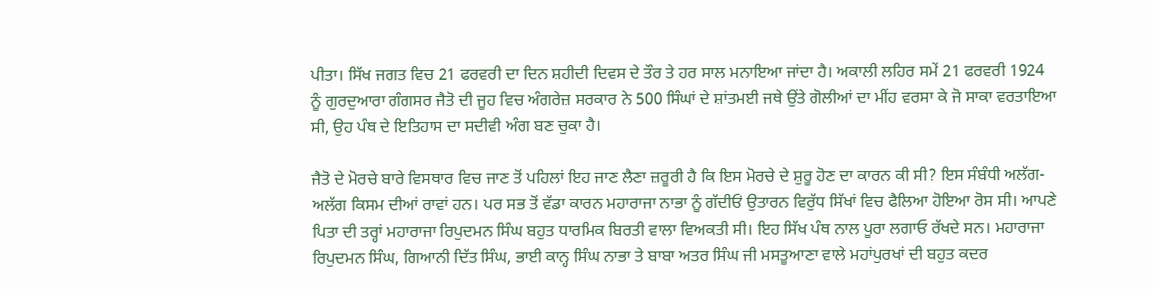ਪੀਤਾ। ਸਿੱਖ ਜਗਤ ਵਿਚ 21 ਫਰਵਰੀ ਦਾ ਦਿਨ ਸ਼ਹੀਦੀ ਦਿਵਸ ਦੇ ਤੌਰ ਤੇ ਹਰ ਸਾਲ ਮਨਾਇਆ ਜਾਂਦਾ ਹੈ। ਅਕਾਲੀ ਲਹਿਰ ਸਮੇਂ 21 ਫਰਵਰੀ 1924 ਨੂੰ ਗੁਰਦੁਆਰਾ ਗੰਗਸਰ ਜੈਤੋ ਦੀ ਜੂਹ ਵਿਚ ਅੰਗਰੇਜ਼ ਸਰਕਾਰ ਨੇ 500 ਸਿੰਘਾਂ ਦੇ ਸ਼ਾਂਤਮਈ ਜਥੇ ਉਂਤੇ ਗੋਲੀਆਂ ਦਾ ਮੀਂਹ ਵਰਸਾ ਕੇ ਜੋ ਸਾਕਾ ਵਰਤਾਇਆ ਸੀ, ਉਹ ਪੰਥ ਦੇ ਇਤਿਹਾਸ ਦਾ ਸਦੀਵੀ ਅੰਗ ਬਣ ਚੁਕਾ ਹੈ।

ਜੈਤੋ ਦੇ ਮੋਰਚੇ ਬਾਰੇ ਵਿਸਥਾਰ ਵਿਚ ਜਾਣ ਤੋਂ ਪਹਿਲਾਂ ਇਹ ਜਾਣ ਲੈਣਾ ਜ਼ਰੂਰੀ ਹੈ ਕਿ ਇਸ ਮੋਰਚੇ ਦੇ ਸ਼ੁਰੂ ਹੋਣ ਦਾ ਕਾਰਨ ਕੀ ਸੀ? ਇਸ ਸੰਬੰਧੀ ਅਲੱਗ- ਅਲੱਗ ਕਿਸਮ ਦੀਆਂ ਰਾਵਾਂ ਹਨ। ਪਰ ਸਭ ਤੋਂ ਵੱਡਾ ਕਾਰਨ ਮਹਾਰਾਜਾ ਨਾਭਾ ਨੂੰ ਗੱਦੀਓਂ ਉਤਾਰਨ ਵਿਰੁੱਧ ਸਿੱਖਾਂ ਵਿਚ ਫੈਲਿਆ ਹੋਇਆ ਰੋਸ ਸੀ। ਆਪਣੇ ਪਿਤਾ ਦੀ ਤਰ੍ਹਾਂ ਮਹਾਰਾਜਾ ਰਿਪੁਦਮਨ ਸਿੰਘ ਬਹੁਤ ਧਾਰਮਿਕ ਬਿਰਤੀ ਵਾਲਾ ਵਿਅਕਤੀ ਸੀ। ਇਹ ਸਿੱਖ ਪੰਥ ਨਾਲ ਪੂਰਾ ਲਗਾਓ ਰੱਖਦੇ ਸਨ। ਮਹਾਰਾਜਾ ਰਿਪੁਦਮਨ ਸਿੰਘ, ਗਿਆਨੀ ਦਿੱਤ ਸਿੰਘ, ਭਾਈ ਕਾਨ੍ਹ ਸਿੰਘ ਨਾਭਾ ਤੇ ਬਾਬਾ ਅਤਰ ਸਿੰਘ ਜੀ ਮਸਤੂਆਣਾ ਵਾਲੇ ਮਹਾਂਪੁਰਖਾਂ ਦੀ ਬਹੁਤ ਕਦਰ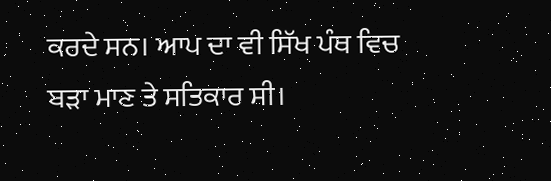ਕਰਦੇ ਸਨ। ਆਪ ਦਾ ਵੀ ਸਿੱਖ ਪੰਥ ਵਿਚ ਬੜਾ ਮਾਣ ਤੇ ਸਤਿਕਾਰ ਸੀ।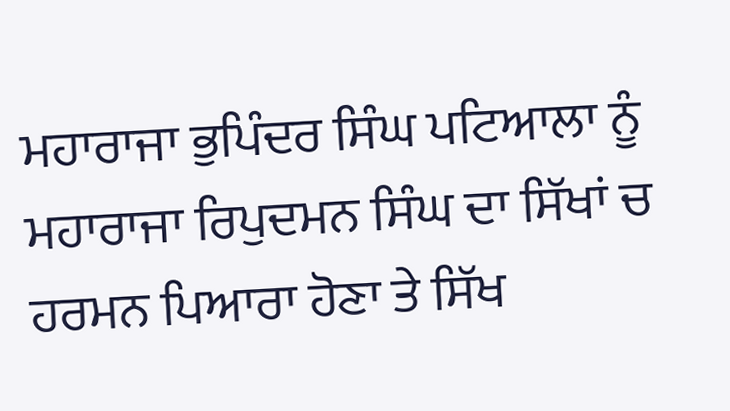ਮਹਾਰਾਜਾ ਭੁਪਿੰਦਰ ਸਿੰਘ ਪਟਿਆਲਾ ਨੂੰ ਮਹਾਰਾਜਾ ਰਿਪੁਦਮਨ ਸਿੰਘ ਦਾ ਸਿੱਖਾਂ ਚ ਹਰਮਨ ਪਿਆਰਾ ਹੋਣਾ ਤੇ ਸਿੱਖ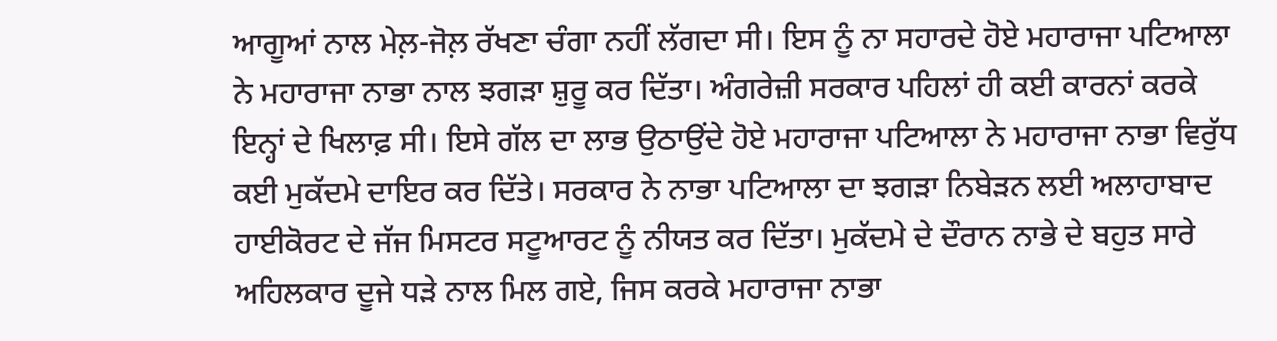ਆਗੂਆਂ ਨਾਲ ਮੇਲ਼-ਜੋਲ਼ ਰੱਖਣਾ ਚੰਗਾ ਨਹੀਂ ਲੱਗਦਾ ਸੀ। ਇਸ ਨੂੰ ਨਾ ਸਹਾਰਦੇ ਹੋਏ ਮਹਾਰਾਜਾ ਪਟਿਆਲਾ ਨੇ ਮਹਾਰਾਜਾ ਨਾਭਾ ਨਾਲ ਝਗੜਾ ਸ਼ੁਰੂ ਕਰ ਦਿੱਤਾ। ਅੰਗਰੇਜ਼ੀ ਸਰਕਾਰ ਪਹਿਲਾਂ ਹੀ ਕਈ ਕਾਰਨਾਂ ਕਰਕੇ ਇਨ੍ਹਾਂ ਦੇ ਖਿਲਾਫ਼ ਸੀ। ਇਸੇ ਗੱਲ ਦਾ ਲਾਭ ਉਠਾਉਂਦੇ ਹੋਏ ਮਹਾਰਾਜਾ ਪਟਿਆਲਾ ਨੇ ਮਹਾਰਾਜਾ ਨਾਭਾ ਵਿਰੁੱਧ ਕਈ ਮੁਕੱਦਮੇ ਦਾਇਰ ਕਰ ਦਿੱਤੇ। ਸਰਕਾਰ ਨੇ ਨਾਭਾ ਪਟਿਆਲਾ ਦਾ ਝਗੜਾ ਨਿਬੇੜਨ ਲਈ ਅਲਾਹਾਬਾਦ ਹਾਈਕੋਰਟ ਦੇ ਜੱਜ ਮਿਸਟਰ ਸਟੂਆਰਟ ਨੂੰ ਨੀਯਤ ਕਰ ਦਿੱਤਾ। ਮੁਕੱਦਮੇ ਦੇ ਦੌਰਾਨ ਨਾਭੇ ਦੇ ਬਹੁਤ ਸਾਰੇ ਅਹਿਲਕਾਰ ਦੂਜੇ ਧੜੇ ਨਾਲ ਮਿਲ ਗਏ, ਜਿਸ ਕਰਕੇ ਮਹਾਰਾਜਾ ਨਾਭਾ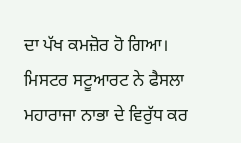ਦਾ ਪੱਖ ਕਮਜ਼ੋਰ ਹੋ ਗਿਆ। ਮਿਸਟਰ ਸਟੂਆਰਟ ਨੇ ਫੈਸਲਾ ਮਹਾਰਾਜਾ ਨਾਭਾ ਦੇ ਵਿਰੁੱਧ ਕਰ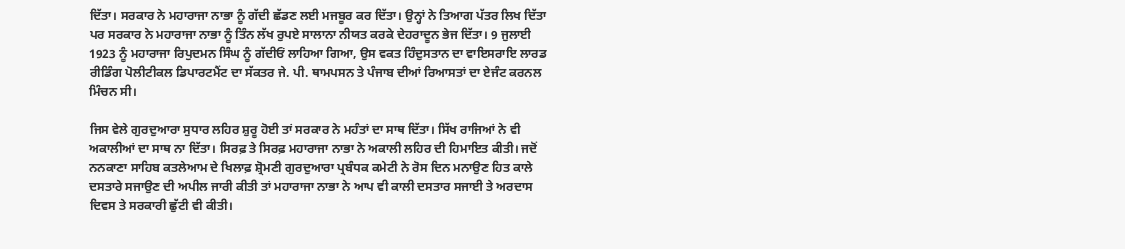ਦਿੱਤਾ। ਸਰਕਾਰ ਨੇ ਮਹਾਰਾਜਾ ਨਾਭਾ ਨੂੰ ਗੱਦੀ ਛੱਡਣ ਲਈ ਮਜਬੂਰ ਕਰ ਦਿੱਤਾ। ਉਨ੍ਹਾਂ ਨੇ ਤਿਆਗ ਪੱਤਰ ਲਿਖ ਦਿੱਤਾ ਪਰ ਸਰਕਾਰ ਨੇ ਮਹਾਰਾਜਾ ਨਾਭਾ ਨੂੰ ਤਿੰਨ ਲੱਖ ਰੁਪਏ ਸਾਲਾਨਾ ਨੀਯਤ ਕਰਕੇ ਦੇਹਰਾਦੂਨ ਭੇਜ ਦਿੱਤਾ। 9 ਜੁਲਾਈ 1923 ਨੂੰ ਮਹਾਰਾਜਾ ਰਿਪੁਦਮਨ ਸਿੰਘ ਨੂੰ ਗੱਦੀਓਂ ਲਾਹਿਆ ਗਿਆ, ਉਸ ਵਕਤ ਹਿੰਦੁਸਤਾਨ ਦਾ ਵਾਇਸਰਾਇ ਲਾਰਡ ਰੀਡਿੰਗ ਪੋਲੀਟੀਕਲ ਡਿਪਾਰਟਮੈਂਟ ਦਾ ਸੱਕਤਰ ਜੇ. ਪੀ. ਥਾਮਪਸਨ ਤੇ ਪੰਜਾਬ ਦੀਆਂ ਰਿਆਸਤਾਂ ਦਾ ਏਜੰਟ ਕਰਨਲ ਮਿੰਚਨ ਸੀ।

ਜਿਸ ਵੇਲੇ ਗੁਰਦੁਆਰਾ ਸੁਧਾਰ ਲਹਿਰ ਸ਼ੁਰੂ ਹੋਈ ਤਾਂ ਸਰਕਾਰ ਨੇ ਮਹੰਤਾਂ ਦਾ ਸਾਥ ਦਿੱਤਾ। ਸਿੱਖ ਰਾਜਿਆਂ ਨੇ ਵੀ ਅਕਾਲੀਆਂ ਦਾ ਸਾਥ ਨਾ ਦਿੱਤਾ। ਸਿਰਫ਼ ਤੇ ਸਿਰਫ਼ ਮਹਾਰਾਜਾ ਨਾਭਾ ਨੇ ਅਕਾਲੀ ਲਹਿਰ ਦੀ ਹਿਮਾਇਤ ਕੀਤੀ। ਜਦੋਂ ਨਨਕਾਣਾ ਸਾਹਿਬ ਕਤਲੇਆਮ ਦੇ ਖਿਲਾਫ਼ ਸ਼੍ਰੋਮਣੀ ਗੁਰਦੁਆਰਾ ਪ੍ਰਬੰਧਕ ਕਮੇਟੀ ਨੇ ਰੋਸ ਦਿਨ ਮਨਾਉਣ ਹਿਤ ਕਾਲੇ ਦਸਤਾਰੇ ਸਜਾਉਣ ਦੀ ਅਪੀਲ ਜਾਰੀ ਕੀਤੀ ਤਾਂ ਮਹਾਰਾਜਾ ਨਾਭਾ ਨੇ ਆਪ ਵੀ ਕਾਲੀ ਦਸਤਾਰ ਸਜਾਈ ਤੇ ਅਰਦਾਸ ਦਿਵਸ ਤੇ ਸਰਕਾਰੀ ਛੁੱਟੀ ਵੀ ਕੀਤੀ।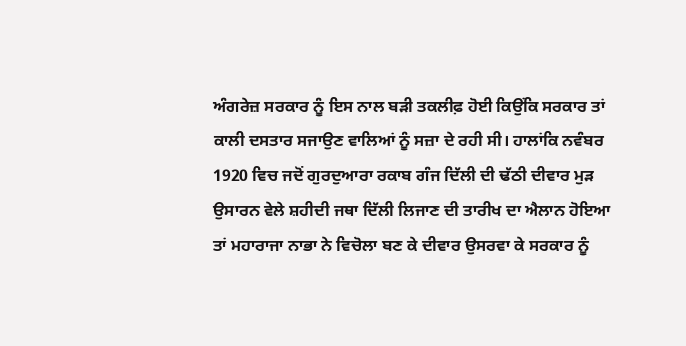ਅੰਗਰੇਜ਼ ਸਰਕਾਰ ਨੂੰ ਇਸ ਨਾਲ ਬੜੀ ਤਕਲੀਫ਼ ਹੋਈ ਕਿਉਂਕਿ ਸਰਕਾਰ ਤਾਂ ਕਾਲੀ ਦਸਤਾਰ ਸਜਾਉਣ ਵਾਲਿਆਂ ਨੂੰ ਸਜ਼ਾ ਦੇ ਰਹੀ ਸੀ। ਹਾਲਾਂਕਿ ਨਵੰਬਰ 1920 ਵਿਚ ਜਦੋਂ ਗੁਰਦੁਆਰਾ ਰਕਾਬ ਗੰਜ ਦਿੱਲੀ ਦੀ ਢੱਠੀ ਦੀਵਾਰ ਮੁੜ ਉਸਾਰਨ ਵੇਲੇ ਸ਼ਹੀਦੀ ਜਥਾ ਦਿੱਲੀ ਲਿਜਾਣ ਦੀ ਤਾਰੀਖ ਦਾ ਐਲਾਨ ਹੋਇਆ ਤਾਂ ਮਹਾਰਾਜਾ ਨਾਭਾ ਨੇ ਵਿਚੋਲਾ ਬਣ ਕੇ ਦੀਵਾਰ ਉਸਰਵਾ ਕੇ ਸਰਕਾਰ ਨੂੰ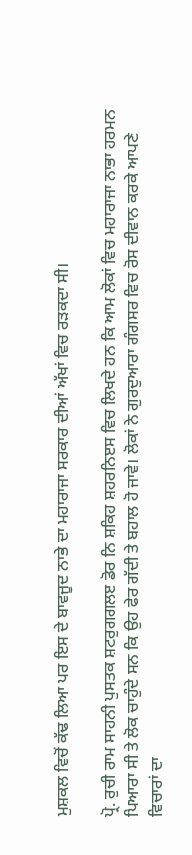ਮੁਸ਼ਕਲ ਵਿਚੋਂ ਕੱਢ ਲਿਆ ਪਰ ਇਸ ਦੇ ਬਾਵਜੂਦ ਨਾਭੇ ਦਾ ਮਹਾਰਾਜਾ ਸਰਕਾਰ ਦੀਆਂ ਅੱਖਾਂ ਵਿਚ ਰੜਕਦਾ ਸੀ।

ਪ੍ਰੋ. ਰੁਚੀ ਰਾਮ ਸਾਹਨੀ ਪੁਸਤਕ ਸ਼ਟਰੁਗਗਲੲ ਡੋਰ ਨਿ ਸ਼ਕਿਹ ਸ਼ਹਰਨਿੲਸ ਵਿਚ ਲਿਖਦੇ ਹਨ ਕਿ ਆਮ ਲੋਕਾਂ ਵਿਚ ਮਹਾਰਾਜਾ ਨਾਭਾ ਹਰਮਨ ਪਿਆਰਾ ਸੀ ਤੇ ਲੋਕ ਚਾਹੁੰਦੇ ਸਨ ਕਿ ਉਹ ਫੇਰ ਗੱਦੀ ਤੇ ਬਹਾਲ ਹੋ ਜਾਵੇ। ਲੋਕਾਂ ਨੇ ਗੁਰਦੁਆਰਾ ਗੰਗਸਰ ਵਿਚ ਰੋਸ ਦੀਵਾਨ ਕਰਕੇ ਆਪਣੇ ਵਿਚਾਰਾਂ ਦਾ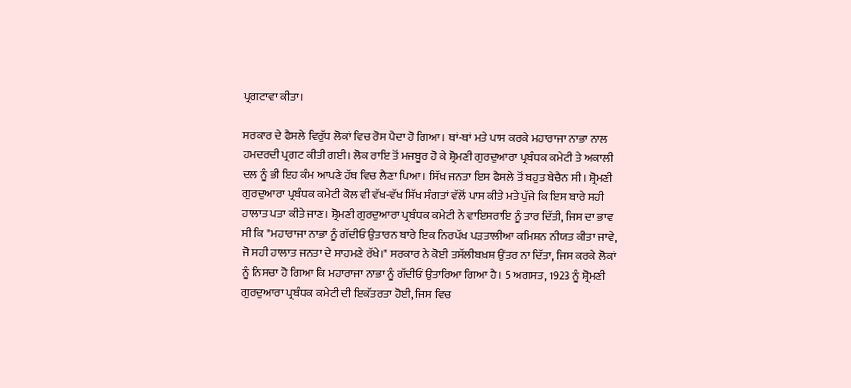ਪ੍ਰਗਟਾਵਾ ਕੀਤਾ।

ਸਰਕਾਰ ਦੇ ਫੈਸਲੇ ਵਿਰੁੱਧ ਲੋਕਾਂ ਵਿਚ ਰੋਸ ਪੈਦਾ ਹੋ ਗਿਆ। ਥਾਂ-ਥਾਂ ਮਤੇ ਪਾਸ ਕਰਕੇ ਮਹਾਰਾਜਾ ਨਾਭਾ ਨਾਲ ਹਮਦਰਦੀ ਪ੍ਰਗਟ ਕੀਤੀ ਗਈ। ਲੋਕ ਰਾਇ ਤੋਂ ਮਜਬੂਰ ਹੋ ਕੇ ਸ਼੍ਰੋਮਣੀ ਗੁਰਦੁਆਰਾ ਪ੍ਰਬੰਧਕ ਕਮੇਟੀ ਤੇ ਅਕਾਲੀ ਦਲ ਨੂੰ ਭੀ ਇਹ ਕੰਮ ਆਪਣੇ ਹੱਥ ਵਿਚ ਲੈਣਾ ਪਿਆ। ਸਿੱਖ ਜਨਤਾ ਇਸ ਫੈਸਲੇ ਤੋਂ ਬਹੁਤ ਬੇਚੈਨ ਸੀ। ਸ਼੍ਰੋਮਣੀ ਗੁਰਦੁਆਰਾ ਪ੍ਰਬੰਧਕ ਕਮੇਟੀ ਕੋਲ ਵੀ ਵੱਖ-ਵੱਖ ਸਿੱਖ ਸੰਗਤਾਂ ਵੱਲੋਂ ਪਾਸ ਕੀਤੇ ਮਤੇ ਪੁੱਜੇ ਕਿ ਇਸ ਬਾਰੇ ਸਹੀ ਹਾਲਾਤ ਪਤਾ ਕੀਤੇ ਜਾਣ। ਸ਼੍ਰੋਮਣੀ ਗੁਰਦੁਆਰਾ ਪ੍ਰਬੰਧਕ ਕਮੇਟੀ ਨੇ ਵਾਇਸਰਾਇ ਨੂੰ ਤਾਰ ਦਿੱਤੀ, ਜਿਸ ਦਾ ਭਾਵ ਸੀ ਕਿ "ਮਹਾਰਾਜਾ ਨਾਭਾ ਨੂੰ ਗੱਦੀਓਂ ਉਤਾਰਨ ਬਾਰੇ ਇਕ ਨਿਰਪੱਖ ਪੜਤਾਲੀਆ ਕਮਿਸ਼ਨ ਨੀਯਤ ਕੀਤਾ ਜਾਵੇ, ਜੋ ਸਹੀ ਹਾਲਾਤ ਜਨਤਾ ਦੇ ਸਾਹਮਣੇ ਰੱਖੇ।" ਸਰਕਾਰ ਨੇ ਕੋਈ ਤਸੱਲੀਬਖ਼ਸ਼ ਉਂਤਰ ਨਾ ਦਿੱਤਾ, ਜਿਸ ਕਰਕੇ ਲੋਕਾਂ ਨੂੰ ਨਿਸਚਾ ਹੋ ਗਿਆ ਕਿ ਮਹਾਰਾਜਾ ਨਾਭਾ ਨੂੰ ਗੱਦੀਓਂ ਉਤਾਰਿਆ ਗਿਆ ਹੈ। 5 ਅਗਸਤ, 1923 ਨੂੰ ਸ਼੍ਰੋਮਣੀ ਗੁਰਦੁਆਰਾ ਪ੍ਰਬੰਧਕ ਕਮੇਟੀ ਦੀ ਇਕੱਤਰਤਾ ਹੋਈ, ਜਿਸ ਵਿਚ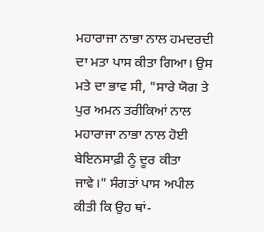ਮਹਾਰਾਜਾ ਨਾਭਾ ਨਾਲ ਹਮਦਰਦੀ ਦਾ ਮਤਾ ਪਾਸ ਕੀਤਾ ਗਿਆ। ਉਸ ਮਤੇ ਦਾ ਭਾਵ ਸੀ, "ਸਾਰੇ ਯੋਗ ਤੇ ਪੁਰ ਅਮਨ ਤਰੀਕਿਆਂ ਨਾਲ ਮਹਾਰਾਜਾ ਨਾਭਾ ਨਾਲ ਹੋਈ ਬੇਇਨਸਾਫ਼ੀ ਨੂੰ ਦੂਰ ਕੀਤਾ ਜਾਵੇ।" ਸੰਗਤਾਂ ਪਾਸ ਅਪੀਲ ਕੀਤੀ ਕਿ ਉਹ ਥਾਂ-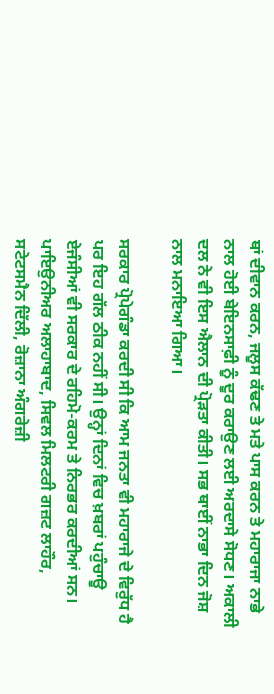ਥਾਂ ਦੀਵਾਨ ਕਰਨ, ਜਲੂਸ ਕੱਢਣ ਤੇ ਮਤੇ ਪਾਸ ਕਰਨ ਤੇ ਮਹਾਰਾਜਾ ਨਾਭੇ ਨਾਲ ਹੋਈ ਬੇਇਨਸਾਫ਼ੀ ਨੂੰ ਦੂਰ ਕਰਾਉਣ ਲਈ ਅਰਦਾਸੇ ਸੋਧਣ। ਅਕਾਲੀ ਦਲ ਨੇ ਵੀ ਇਸ ਐਲਾਨ ਦੀ ਪ੍ਰੋੜਤਾ ਕੀਤੀ। ਸਭ ਥਾਈਂ ਨਾਭਾ ਦਿਨ ਜੋਸ਼ ਨਾਲ ਮਨਾਇਆ ਗਿਆ।

ਸਰਕਾਰ ਪ੍ਰੋਪੇਗੰਡਾ ਕਰਦੀ ਸੀ ਕਿ ਆਮ ਜਨਤਾ ਵੀ ਮਹਾਰਾਜੇ ਦੇ ਵਿਰੁੱਧ ਹੈ ਪਰ ਇਹ ਗੱਲ ਠੀਕ ਨਹੀਂ ਸੀ। ਉਨ੍ਹਾਂ ਦਿਨਾਂ ਵਿਚ ਖ਼ਬਰਾਂ ਪਹੁੰਚਾਊ ਏਜੰਸੀਆਂ ਵੀ ਸਰਕਾਰ ਦੇ ਰਹਿਮੋ-ਕਰਮ ਤੇ ਨਿਰਭਰ ਕਰਦੀਆਂ ਸਨ। ਪਾਇਉਨੀਅਰ ਅਲਾਹਾਬਾਦ, ਸਿਵਲ ਮਿਲਟਰੀ ਗਜ਼ਟ ਲਾਹੌਰ, ਸਟੇਟਸਮੈਨ ਦਿੱਲੀ, ਰੋਜ਼ਾਨਾ ਅੰਗਰੇਜ਼ੀ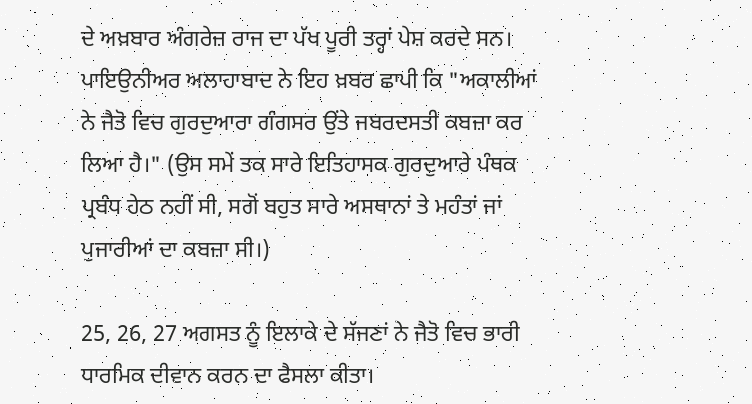ਦੇ ਅਖ਼ਬਾਰ ਅੰਗਰੇਜ਼ ਰਾਜ ਦਾ ਪੱਖ ਪੂਰੀ ਤਰ੍ਹਾਂ ਪੇਸ਼ ਕਰਦੇ ਸਨ। ਪਾਇਉਨੀਅਰ ਅਲਾਹਾਬਾਦ ਨੇ ਇਹ ਖ਼ਬਰ ਛਾਪੀ ਕਿ "ਅਕਾਲੀਆਂ ਨੇ ਜੈਤੋ ਵਿਚ ਗੁਰਦੁਆਰਾ ਗੰਗਸਰ ਉਂਤੇ ਜਬਰਦਸਤੀ ਕਬਜ਼ਾ ਕਰ ਲਿਆ ਹੈ।" (ਉਸ ਸਮੇਂ ਤਕ ਸਾਰੇ ਇਤਿਹਾਸਕ ਗੁਰਦੁਆਰੇ ਪੰਥਕ ਪ੍ਰਬੰਧ ਹੇਠ ਨਹੀਂ ਸੀ, ਸਗੋਂ ਬਹੁਤ ਸਾਰੇ ਅਸਥਾਨਾਂ ਤੇ ਮਹੰਤਾਂ ਜਾਂ ਪੁਜਾਰੀਆਂ ਦਾ ਕਬਜ਼ਾ ਸੀ।)

25, 26, 27 ਅਗਸਤ ਨੂੰ ਇਲਾਕੇ ਦੇ ਸੱਜਣਾਂ ਨੇ ਜੈਤੋ ਵਿਚ ਭਾਰੀ ਧਾਰਮਿਕ ਦੀਵਾਨ ਕਰਨ ਦਾ ਫੈਸਲਾ ਕੀਤਾ।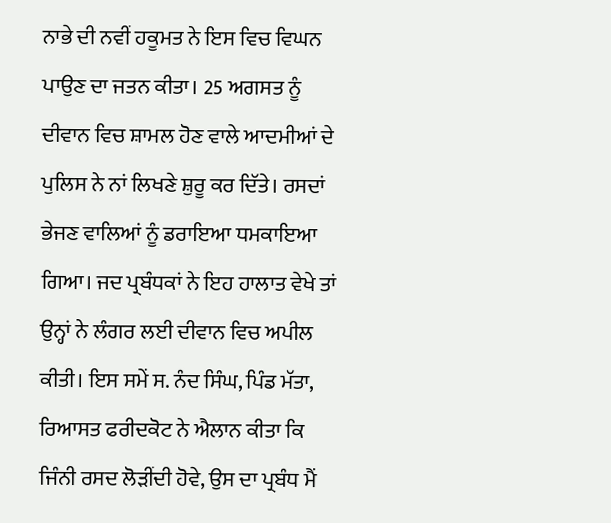ਨਾਭੇ ਦੀ ਨਵੀਂ ਹਕੂਮਤ ਨੇ ਇਸ ਵਿਚ ਵਿਘਨ ਪਾਉਣ ਦਾ ਜਤਨ ਕੀਤਾ। 25 ਅਗਸਤ ਨੂੰ ਦੀਵਾਨ ਵਿਚ ਸ਼ਾਮਲ ਹੋਣ ਵਾਲੇ ਆਦਮੀਆਂ ਦੇ ਪੁਲਿਸ ਨੇ ਨਾਂ ਲਿਖਣੇ ਸ਼ੁਰੂ ਕਰ ਦਿੱਤੇ। ਰਸਦਾਂ ਭੇਜਣ ਵਾਲਿਆਂ ਨੂੰ ਡਰਾਇਆ ਧਮਕਾਇਆ ਗਿਆ। ਜਦ ਪ੍ਰਬੰਧਕਾਂ ਨੇ ਇਹ ਹਾਲਾਤ ਵੇਖੇ ਤਾਂ ਉਨ੍ਹਾਂ ਨੇ ਲੰਗਰ ਲਈ ਦੀਵਾਨ ਵਿਚ ਅਪੀਲ ਕੀਤੀ। ਇਸ ਸਮੇਂ ਸ. ਨੰਦ ਸਿੰਘ, ਪਿੰਡ ਮੱਤਾ, ਰਿਆਸਤ ਫਰੀਦਕੋਟ ਨੇ ਐਲਾਨ ਕੀਤਾ ਕਿ ਜਿੰਨੀ ਰਸਦ ਲੋੜੀਂਦੀ ਹੋਵੇ, ਉਸ ਦਾ ਪ੍ਰਬੰਧ ਮੈਂ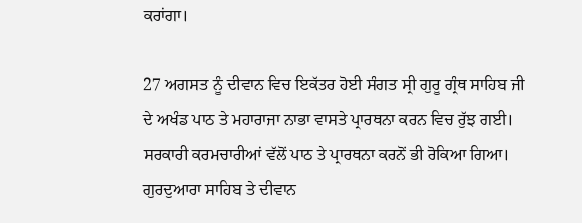ਕਰਾਂਗਾ।

27 ਅਗਸਤ ਨੂੰ ਦੀਵਾਨ ਵਿਚ ਇਕੱਤਰ ਹੋਈ ਸੰਗਤ ਸ੍ਰੀ ਗੁਰੂ ਗ੍ਰੰਥ ਸਾਹਿਬ ਜੀ ਦੇ ਅਖੰਡ ਪਾਠ ਤੇ ਮਹਾਰਾਜਾ ਨਾਭਾ ਵਾਸਤੇ ਪ੍ਰਾਰਥਨਾ ਕਰਨ ਵਿਚ ਰੁੱਝ ਗਈ। ਸਰਕਾਰੀ ਕਰਮਚਾਰੀਆਂ ਵੱਲੋਂ ਪਾਠ ਤੇ ਪ੍ਰਾਰਥਨਾ ਕਰਨੋਂ ਭੀ ਰੋਕਿਆ ਗਿਆ। ਗੁਰਦੁਆਰਾ ਸਾਹਿਬ ਤੇ ਦੀਵਾਨ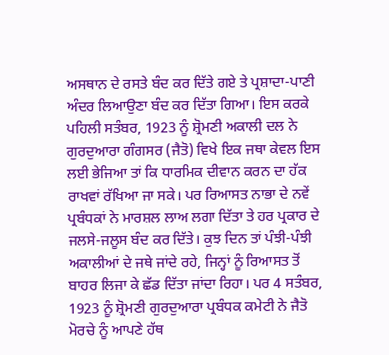ਅਸਥਾਨ ਦੇ ਰਸਤੇ ਬੰਦ ਕਰ ਦਿੱਤੇ ਗਏ ਤੇ ਪ੍ਰਸ਼ਾਦਾ-ਪਾਣੀ ਅੰਦਰ ਲਿਆਉਣਾ ਬੰਦ ਕਰ ਦਿੱਤਾ ਗਿਆ। ਇਸ ਕਰਕੇ ਪਹਿਲੀ ਸਤੰਬਰ, 1923 ਨੂੰ ਸ਼੍ਰੋਮਣੀ ਅਕਾਲੀ ਦਲ ਨੇ ਗੁਰਦੁਆਰਾ ਗੰਗਸਰ (ਜੈਤੋ) ਵਿਖੇ ਇਕ ਜਥਾ ਕੇਵਲ ਇਸ ਲਈ ਭੇਜਿਆ ਤਾਂ ਕਿ ਧਾਰਮਿਕ ਦੀਵਾਨ ਕਰਨ ਦਾ ਹੱਕ ਰਾਖਵਾਂ ਰੱਖਿਆ ਜਾ ਸਕੇ। ਪਰ ਰਿਆਸਤ ਨਾਭਾ ਦੇ ਨਵੇਂ ਪ੍ਰਬੰਧਕਾਂ ਨੇ ਮਾਰਸ਼ਲ ਲਾਅ ਲਗਾ ਦਿੱਤਾ ਤੇ ਹਰ ਪ੍ਰਕਾਰ ਦੇ ਜਲਸੇ-ਜਲੂਸ ਬੰਦ ਕਰ ਦਿੱਤੇ। ਕੁਝ ਦਿਨ ਤਾਂ ਪੰਝੀ-ਪੰਝੀ ਅਕਾਲੀਆਂ ਦੇ ਜਥੇ ਜਾਂਦੇ ਰਹੇ, ਜਿਨ੍ਹਾਂ ਨੂੰ ਰਿਆਸਤ ਤੋਂ ਬਾਹਰ ਲਿਜਾ ਕੇ ਛੱਡ ਦਿੱਤਾ ਜਾਂਦਾ ਰਿਹਾ। ਪਰ 4 ਸਤੰਬਰ, 1923 ਨੂੰ ਸ਼੍ਰੋਮਣੀ ਗੁਰਦੁਆਰਾ ਪ੍ਰਬੰਧਕ ਕਮੇਟੀ ਨੇ ਜੈਤੋ ਮੋਰਚੇ ਨੂੰ ਆਪਣੇ ਹੱਥ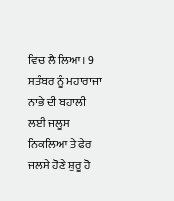ਵਿਚ ਲੈ ਲਿਆ। 9 ਸਤੰਬਰ ਨੂੰ ਮਹਾਰਾਜਾ ਨਾਭੇ ਦੀ ਬਹਾਲੀ ਲਈ ਜਲੂਸ ਨਿਕਲਿਆ ਤੇ ਫੇਰ ਜਲਸੇ ਹੋਣੇ ਸ਼ੁਰੂ ਹੋ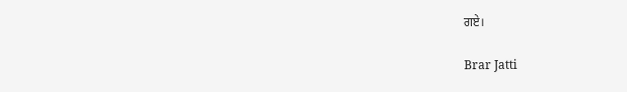ਗਏ।

Brar Jatti